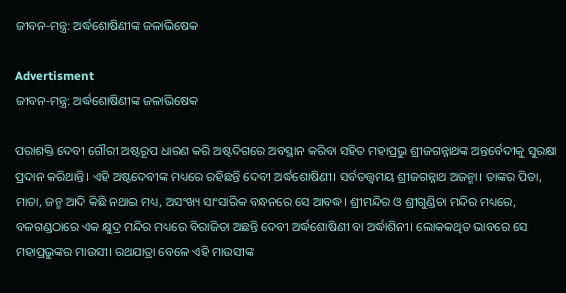ଜୀବନ-ମନ୍ତ୍ର: ଅର୍ଦ୍ଧଶୋଷିଣୀଙ୍କ ଜଳାଭିଷେକ

Advertisment
ଜୀବନ-ମନ୍ତ୍ର: ଅର୍ଦ୍ଧଶୋଷିଣୀଙ୍କ ଜଳାଭିଷେକ

ପରାଶକ୍ତି ଦେବୀ ଗୌରୀ ଅଷ୍ଟରୂପ ଧାରଣ କରି ଅଷ୍ଟଦିଗରେ ଅବସ୍ଥାନ କରିବା ସହିତ ମହାପ୍ରଭୁ ଶ୍ରୀଜଗନ୍ନାଥଙ୍କ ଅନ୍ତର୍ବେଦୀକୁ ସୁରକ୍ଷା ପ୍ରଦାନ କରିଥାନ୍ତି। ଏହି ଅଷ୍ଟଦେବୀଙ୍କ ମଧ୍ୟରେ ରହିଛନ୍ତି ଦେବୀ ଅର୍ଦ୍ଧଶୋଷିଣୀ। ସର୍ବତତ୍ତ୍ୱମୟ ଶ୍ରୀଜଗନ୍ନାଥ ଅଜନ୍ମା। ତାଙ୍କର ପିତା, ମାତା, ଜନ୍ମ ଆଦି କିଛି ନଥାଇ ମଧ୍ୟ, ଅସଂଖ୍ୟ ସାଂସାରିକ ବନ୍ଧନରେ ସେ ଆବଦ୍ଧ। ଶ୍ରୀମନ୍ଦିର ଓ ଶ୍ରୀଗୁଣ୍ଡିଚା ମନ୍ଦିର ମଧ୍ୟରେ, ବଳଗଣ୍ଡଠାରେ ଏକ କ୍ଷୁଦ୍ର ମନ୍ଦିର ମଧ୍ୟରେ ବିରାଜିତା ଅଛନ୍ତି ଦେବୀ ଅର୍ଦ୍ଧଶୋଷିଣୀ ବା ଅର୍ଦ୍ଧାଶିନୀ। ଲୋକକଥିତ ଭାବରେ ସେ ମହାପ୍ରଭୁଙ୍କର ମାଉସୀ। ରଥଯାତ୍ରା ବେଳେ ଏହି ମାଉସୀଙ୍କ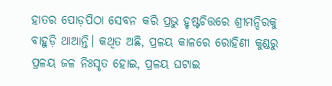ହାତର ପୋଡ଼ପିଠା ସେବନ କରି ପ୍ରଭୁ ହୃଷ୍ଟଚିତ୍ତରେ ଶ୍ରୀମନ୍ଦିରକୁ ବାହୁଡ଼ି ଥାଆନ୍ତି। କଥିତ ଅଛି, ପ୍ରଳୟ କାଳରେ ରୋହିଣୀ କୁଣ୍ଡରୁ ପ୍ରଳୟ ଜଳ ନିଃସୃତ ହୋଇ, ପ୍ରଳୟ ଘଟାଇ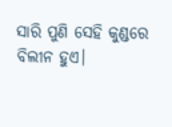ସାରି ପୁଣି ସେହି କୁଣ୍ଡରେ ବିଲୀନ ହୁଏ।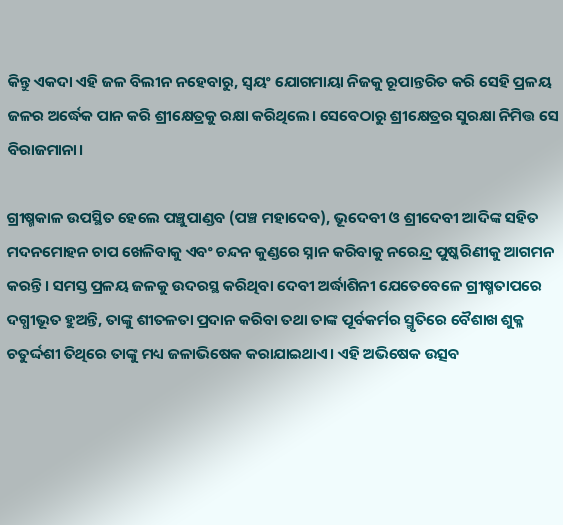କିନ୍ତୁ ଏକଦା ଏହି ଜଳ ବିଲୀନ ନହେବାରୁ, ସ୍ୱୟଂ ଯୋଗମାୟା ନିଜକୁ ରୂପାନ୍ତରିତ କରି ସେହି ପ୍ରଳୟ ଜଳର ଅର୍ଦ୍ଧେକ ପାନ କରି ଶ୍ରୀକ୍ଷେତ୍ରକୁ ରକ୍ଷା କରିଥିଲେ। ସେବେଠାରୁ ଶ୍ରୀକ୍ଷେତ୍ରର ସୁରକ୍ଷା ନିମିତ୍ତ ସେ ବିରାଜମାନା।

ଗ୍ରୀଷ୍ମକାଳ ଉପସ୍ଥିତ ହେଲେ ପଞ୍ଚୁପାଣ୍ଡବ (ପଞ୍ଚ ମହାଦେବ), ଭୂଦେବୀ ଓ ଶ୍ରୀଦେବୀ ଆଦିଙ୍କ ସହିତ ମଦନମୋହନ ଚାପ ଖେଳିବାକୁ ଏବଂ ଚନ୍ଦନ କୁଣ୍ଡରେ ସ୍ନାନ କରିବାକୁ ନରେନ୍ଦ୍ର ପୁଷ୍କରିଣୀକୁ ଆଗମନ କରନ୍ତି। ସମସ୍ତ ପ୍ରଳୟ ଜଳକୁ ଉଦରସ୍ଥ କରିଥିବା ଦେବୀ ଅର୍ଦ୍ଧାଶିନୀ ଯେତେବେଳେ ଗ୍ରୀଷ୍ମତାପରେ ଦଗ୍ଧୀଭୂତ ହୁଅନ୍ତି, ତାଙ୍କୁ ଶୀତଳତା ପ୍ରଦାନ କରିବା ତଥା ତାଙ୍କ ପୂର୍ବକର୍ମର ସ୍ମୃତିରେ ବୈଶାଖ ଶୁକ୍ଳ ଚତୁର୍ଦ୍ଦଶୀ ତିଥିରେ ତାଙ୍କୁ ମଧ୍ୟ ଜଳାଭିଷେକ କରାଯାଇଥାଏ। ଏହି ଅଭିଷେକ ଉତ୍ସବ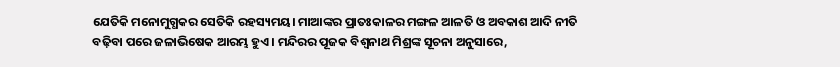ଯେତିକି ମନୋମୁଗ୍ଧକର ସେତିକି ରହସ୍ୟମୟ। ମାଆଙ୍କର ପ୍ରାତଃକାଳର ମଙ୍ଗଳ ଆଳତି ଓ ଅବକାଶ ଆଦି ନୀତି ବଢ଼ିବା ପରେ ଜଳାଭିଷେକ ଆରମ୍ଭ ହୁଏ। ମନ୍ଦିରର ପୂଜକ ବିଶ୍ୱନାଥ ମିଶ୍ରଙ୍କ ସୂଚନା ଅନୁସାରେ,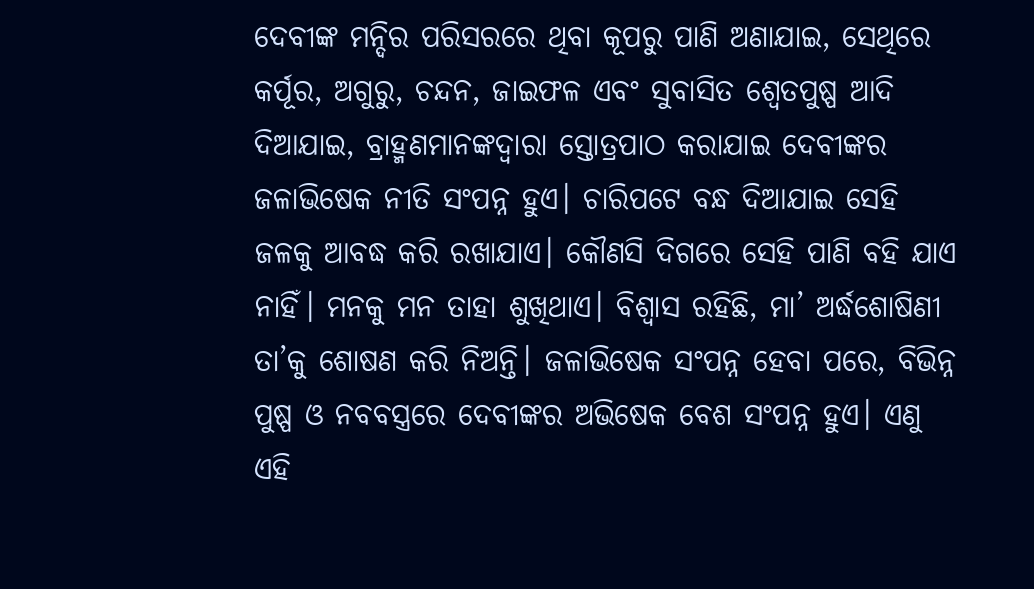ଦେବୀଙ୍କ ମନ୍ଦିର ପରିସରରେ ଥିବା କୂପରୁ ପାଣି ଅଣାଯାଇ, ସେଥିରେ କର୍ପୂର, ଅଗୁରୁ, ଚନ୍ଦନ, ଜାଇଫଳ ଏବଂ ସୁବାସିତ ଶ୍ୱେତପୁଷ୍ପ ଆଦି ଦିଆଯାଇ, ବ୍ରାହ୍ମଣମାନଙ୍କଦ୍ୱାରା ସ୍ତୋତ୍ରପାଠ କରାଯାଇ ଦେବୀଙ୍କର ଜଳାଭିଷେକ ନୀତି ସଂପନ୍ନ ହୁଏ। ଚାରିପଟେ ବନ୍ଧ ଦିଆଯାଇ ସେହି ଜଳକୁ ଆବଦ୍ଧ କରି ରଖାଯାଏ। କୌଣସି ଦିଗରେ ସେହି ପାଣି ବହି ଯାଏ ନାହିଁ। ମନକୁ ମନ ତାହା ଶୁଖିଥାଏ। ବିଶ୍ୱାସ ରହିଛି, ମା’ ଅର୍ଦ୍ଧଶୋଷିଣୀ ତା’କୁ ଶୋଷଣ କରି ନିଅନ୍ତି। ଜଳାଭିଷେକ ସଂପନ୍ନ ହେବା ପରେ, ବିଭିନ୍ନ ପୁଷ୍ପ ଓ ନବବସ୍ତ୍ରରେ ଦେବୀଙ୍କର ଅଭିଷେକ ବେଶ ସଂପନ୍ନ ହୁଏ। ଏଣୁ ଏହି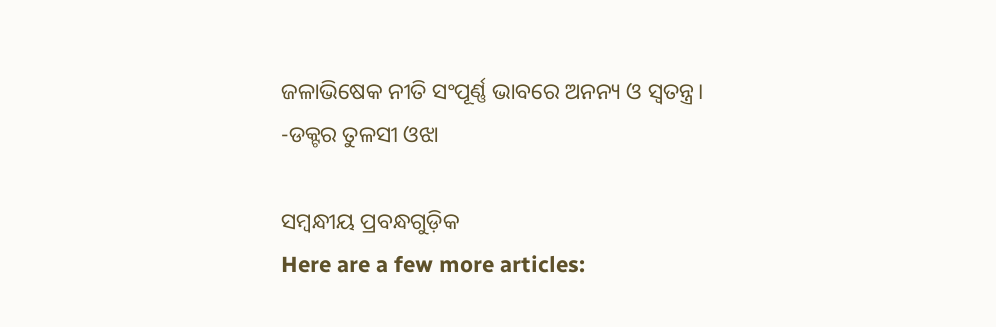ଜଳାଭିଷେକ ନୀତି ସଂପୂର୍ଣ୍ଣ ଭାବରେ ଅନନ୍ୟ ଓ ସ୍ୱତନ୍ତ୍ର।
-ଡକ୍ଟର ତୁଳସୀ ଓଝା

ସମ୍ବନ୍ଧୀୟ ପ୍ରବନ୍ଧଗୁଡ଼ିକ
Here are a few more articles: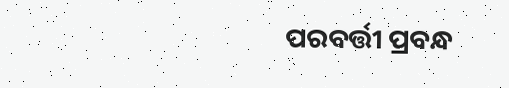ପରବର୍ତ୍ତୀ ପ୍ରବନ୍ଧ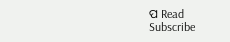ପ Read
Subscribe